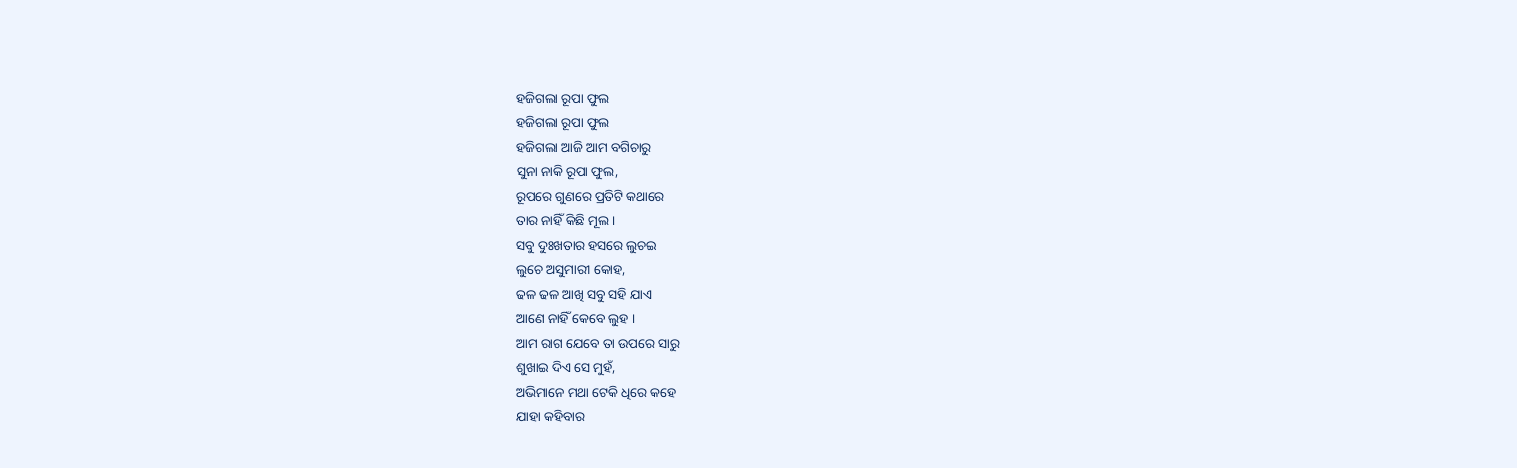ହଜିଗଲା ରୂପା ଫୁଲ
ହଜିଗଲା ରୂପା ଫୁଲ
ହଜିଗଲା ଆଜି ଆମ ବଗିଚାରୁ
ସୁନା ନାକି ରୂପା ଫୁଲ,
ରୂପରେ ଗୁଣରେ ପ୍ରତିଟି କଥାରେ
ତାର ନାହିଁ କିଛି ମୂଲ ।
ସବୁ ଦୁଃଖତାର ହସରେ ଲୁଚଇ
ଲୁଚେ ଅସୁମାରୀ କୋହ,
ଢଳ ଢଳ ଆଖି ସବୁ ସହି ଯାଏ
ଆଣେ ନାହିଁ କେବେ ଲୁହ ।
ଆମ ରାଗ ଯେବେ ତା ଉପରେ ସାରୁ
ଶୁଖାଇ ଦିଏ ସେ ମୁହଁ,
ଅଭିମାନେ ମଥା ଟେକି ଧିରେ କହେ
ଯାହା କହିବାର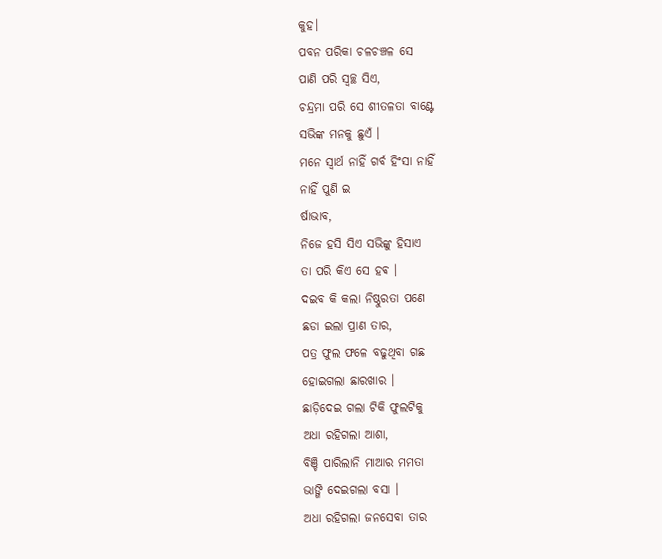କୁହ।
ପବନ ପରିକା ଚଳଚଞ୍ଚଳ ସେ
ପାଣି ପରି ସ୍ୱଚ୍ଛ ସିଏ,
ଚନ୍ଦ୍ରମା ପରି ସେ ଶୀତଳତା ବାଣ୍ଟେ
ସଭିଙ୍କ ମନକୁ ଛୁଏଁ ।
ମନେ ସ୍ଵାର୍ଥ ନାହିଁ ଗର୍ବ ହିଂସା ନାହିଁ
ନାହିଁ ପୁଣି ଇ
ର୍ଷାଭାବ,
ନିଜେ ହସି ସିଏ ସଭିଙ୍କୁ ହିସାଏ
ତା ପରି କିଏ ସେ ହଵ ।
ଦଇବ କି କଲା ନିଷ୍ଠୁରତା ପଣେ
ଛଡା ଇଲା ପ୍ରାଣ ତାର,
ପତ୍ର ଫୁଲ ଫଳେ ବଢୁଥିବା ଗଛ
ହୋଇଗଲା ଛାରଖାର ।
ଛାଡ଼ିଦେଇ ଗଲା ଟିକି ଫୁଲଟିକୁ
ଅଧା ରହିଗଲା ଆଶା,
ବିଞ୍ଚି ପାରିଲାନି ମାଆର ମମତା
ଭାଙ୍ଗି ଦେଇଗଲା ବସା ।
ଅଧା ରହିଗଲା ଜନସେବା ତାର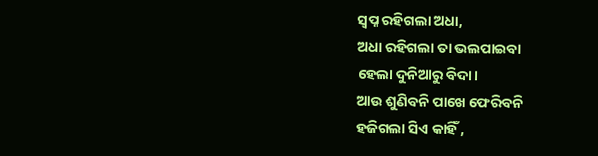ସ୍ଵପ୍ନ ରହିଗଲା ଅଧା,
ଅଧା ରହିଗଲା ତା ଭଲପାଇବା
ହେଲା ଦୁନିଆରୁ ବିଦା।
ଆଉ ଶୁଣିବନି ପାଖେ ଫେରିବନି
ହଜିଗଲା ସିଏ କାହିଁ ,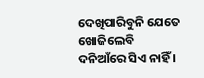ଦେଖିପାରିବୁନି ଯେତେ ଖୋଜିଲେବି
ଦନିଆଁରେ ସିଏ ନାହିଁ ।